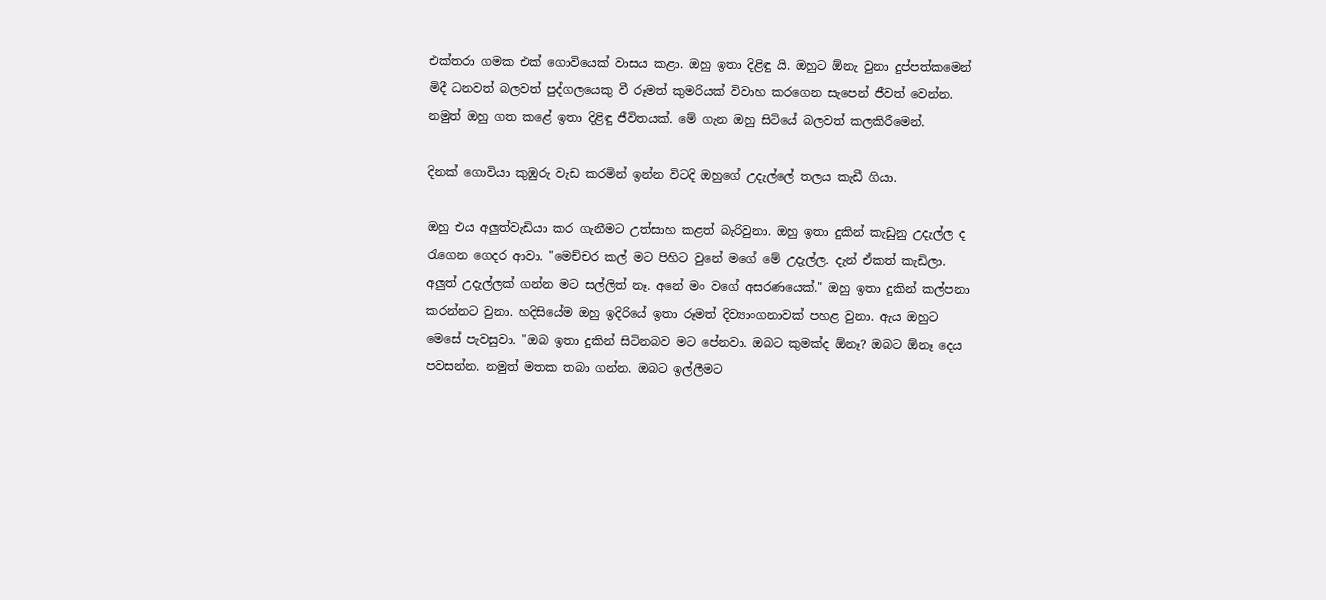එක්තරා ගමක එක් ගොවියෙක් වාසය කළා. ඔහු ඉතා දිළිඳු යි. ඔහුට ඕනැ වුනා දුප්පත්කමෙන් මිදී ධනවත් බලවත් පුද්ගලයෙකු වී රූමත් කුමරියක් විවාහ කරගෙන සැපෙන් ජීවත් වෙන්න. නමුත් ඔහු ගත කළේ ඉතා දිළිඳු ජීවිතයක්. මේ ගැන ඔහු සිටියේ බලවත් කලකිරීමෙන්.

දිනක් ගොවියා කුඹුරු වැඩ කරමින් ඉන්න විටදි ඔහුගේ උදැල්ලේ තලය කැඩී ගියා.

ඔහු එය අලුත්වැඩියා කර ගැනීමට උත්සාහ කළත් බැරිවුනා. ඔහු ඉතා දුකින් කැඩුනු උදැල්ල ද රැගෙන ගෙදර ආවා. "මෙච්චර කල් මට පිහිට වුනේ මගේ මේ උදැල්ල. දැන් ඒකත් කැඩිලා. අලුත් උදැල්ලක් ගන්න මට සල්ලිත් නෑ. අනේ මං වගේ අසරණයෙක්." ඔහු ඉතා දුකින් කල්පනා කරන්නට වුනා. හදිසියේම ඔහු ඉදිරියේ ඉතා රූමත් දිව්‍යාංගනාවක් පහළ වුනා. ඇය ඔහුට මෙසේ පැවසුවා. "ඔබ ඉතා දුකින් සිටිනබව මට පේනවා. ඔබට කුමක්ද ඕනෑ? ඔබට ඕනෑ දෙය පවසන්න. නමුත් මතක තබා ගන්න. ඔබට ඉල්ලීමට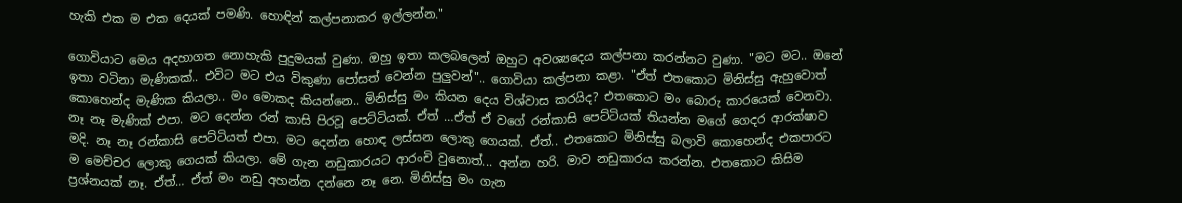හැකි එක ම එක දෙයක් පමණි. හොඳින් කල්පනාකර ඉල්ලන්න."

ගොවියාට මෙය අදහාගත නොහැකි පුදුමයක් වුණා. ඔහු ඉතා කලබලෙන් ඔහුට අවශ්‍යදෙය කල්පනා කරන්නට වුණා. "මට මට.. ඔනේ ඉතා වටිනා මැණිකක්.. එවිට මට එය විකුණා පෝසත් වෙන්න පුලුවන්".. ගොවියා කල්පනා කළා. "ඒත් එතකොට මිනිස්සු ඇහුවොත් කොහෙන්ද මැණික කියලා.. මං මොකද කියන්නෙ.. මිනිස්සු මං කියන දෙය විශ්වාස කරයිද? එතකොට මං බොරු කාරයෙක් වෙනවා. නෑ නෑ මැණික් එපා. මට දෙන්න රන් කාසි පිරවූ පෙට්ටියක්. ඒත් …ඒත් ඒ වගේ රන්කාසි පෙට්ටියක් තියන්න මගේ ගෙදර ආරක්ෂාව මදි. නෑ නෑ රන්කාසි පෙට්ටියත් එපා. මට දෙන්න හොඳ ලස්සන ලොකු ගෙයක්. ඒත්.. එතකොට මිනිස්සු බලාවි කොහෙන්ද එකපාරට ම මෙච්චර ලොකු ගෙයක් කියලා. මේ ගැන නඩුකාරයට ආරංචි වුනොත්... අන්න හරි. මාව නඩුකාරය කරන්න. එතකොට කිසිම ප්‍රශ්නයක් නෑ. ඒත්… ඒත් මං නඩු අහන්න දන්නෙ නෑ නෙ. මිනිස්සු මං ගැන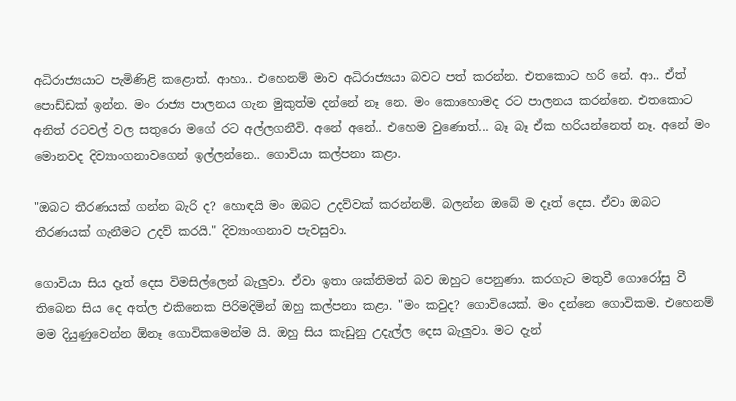අධිරාජ්‍යයාට පැමිණිළි කළොත්. ආහා.. එහෙනම් මාව අධිරාජ්‍යයා බවට පත් කරන්න. එතකොට හරි නේ. ආ.. ඒත් පොඩ්ඩක් ඉන්න. මං රාජ්‍ය පාලනය ගැන මුකුත්ම දන්නේ නෑ නෙ. මං කොහොමද රට පාලනය කරන්නෙ. එතකොට අනිත් රටවල් වල සතුරො මගේ රට අල්ලගනීවි. අනේ අනේ.. එහෙම වුණොත්... බෑ බෑ ඒක හරියන්නෙත් නෑ. අනේ මං මොනවද දිව්‍යාංගනාවගෙන් ඉල්ලන්නෙ.. ගොවියා කල්පනා කළා.

"ඔබට තීරණයක් ගන්න බැරි ද? හොඳයි මං ඔබට උදව්වක් කරන්නම්. බලන්න ඔබේ ම දෑත් දෙස. ඒවා ඔබට තීරණයක් ගැනීමට උදව් කරයි." දිව්‍යාංගනාව පැවසුවා.

ගොවියා සිය දෑත් දෙස විමසිල්ලෙන් බැලුවා. ඒවා ඉතා ශක්තිමත් බව ඔහුට පෙනුණා. කරගැට මතුවී ගොරෝසු වී තිබෙන සිය දෙ අත්ල එකිනෙක පිරිමදිමින් ඔහු කල්පනා කළා. "මං කවුද? ගොවියෙක්. මං දන්නෙ ගොවිකම. එහෙනම් මම දියුණුවෙන්න ඕනෑ ගොවිකමෙන්ම යි. ඔහු සිය කැඩුනු උදැල්ල දෙස බැලුවා. මට දැන්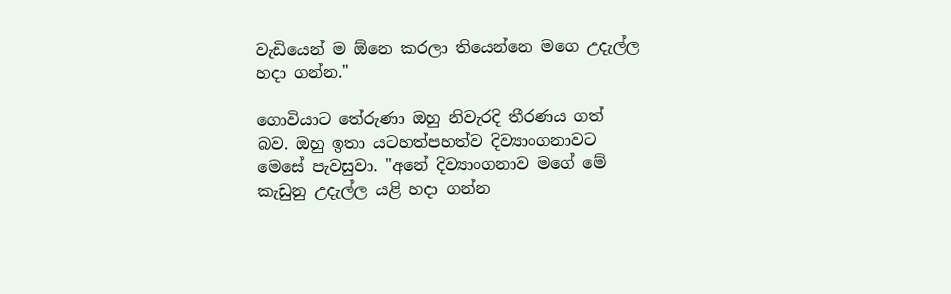වැඩියෙන් ම ඕනෙ කරලා තියෙන්නෙ මගෙ උදැල්ල හදා ගන්න."

ගොවියාට තේරුණා ඔහු නිවැරදි තීරණය ගත් බව. ඔහු ඉතා යටහත්පහත්ව දිව්‍යාංගනාවට මෙසේ පැවසුවා. "අනේ දිව්‍යාංගනාව මගේ මේ කැඩුනු උදැල්ල යළි හදා ගන්න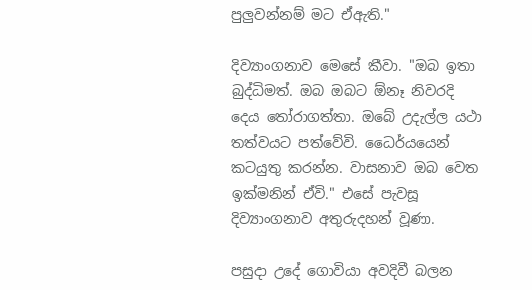පුලුවන්නම් මට ඒඇති."

දිව්‍යාංගනාව මෙසේ කීවා. "ඔබ ඉතා බුද්ධිමත්. ඔබ ඔබට ඕනෑ නිවරදි දෙය තෝරාගත්තා. ඔබේ උදැල්ල යථා තත්වයට පත්වේවි. ධෛර්යයෙන් කටයුතු කරන්න. වාසනාව ඔබ වෙත ඉක්මනින් ඒවි." එසේ පැවසූ දිව්‍යාංගනාව අතුරුදහන් වූණා.

පසුදා උදේ ගොවියා අවදිවී බලන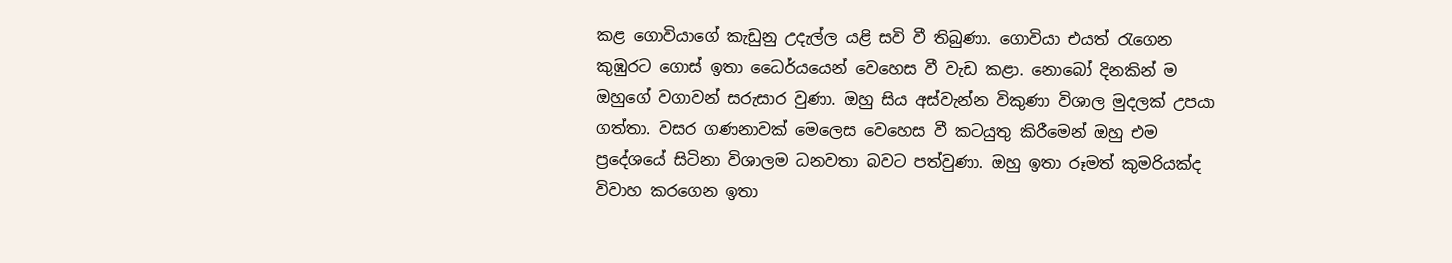කළ ගොවියාගේ කැඩුනු උදැල්ල යළි සවි වී තිබුණා. ගොවියා එයත් රැගෙන කුඹුරට ගොස් ඉතා ධෛර්යයෙන් වෙහෙස වී වැඩ කළා. නොබෝ දිනකින් ම ඔහුගේ වගාවන් සරුසාර වුණා. ඔහු සිය අස්වැන්න විකුණා විශාල මුදලක් උපයා ගත්තා. වසර ගණනාවක් මෙලෙස වෙහෙස වී කටයුතු කිරීමෙන් ඔහු එම ප්‍රදේශයේ සිටිනා විශාලම ධනවතා බවට පත්වුණා. ඔහු ඉතා රූමත් කුමරියක්ද විවාහ කරගෙන ඉතා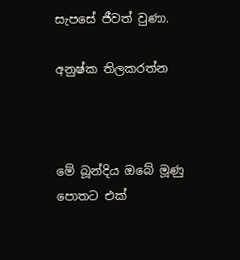සැපසේ ජීවත් වුණා.

අනුෂ්ක තිලකරත්න



මේ බූන්දිය ඔබේ මූණු පොතට එක්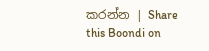කරන්න | Share this Boondi on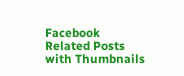Facebook
Related Posts with Thumbnails